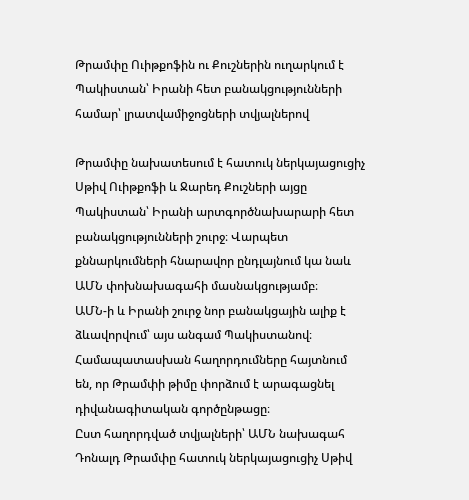Թրամփը Ուիթքոֆին ու Քուշներին ուղարկում է Պակիստան՝ Իրանի հետ բանակցությունների համար՝ լրատվամիջոցների տվյալներով

Թրամփը նախատեսում է հատուկ ներկայացուցիչ Սթիվ Ուիթքոֆի և Ջարեդ Քուշների այցը Պակիստան՝ Իրանի արտգործնախարարի հետ բանակցությունների շուրջ։ Վարպետ քննարկումների հնարավոր ընդլայնում կա նաև ԱՄՆ փոխնախագահի մասնակցությամբ։
ԱՄՆ-ի և Իրանի շուրջ նոր բանակցային ալիք է ձևավորվում՝ այս անգամ Պակիստանով։ Համապատասխան հաղորդումները հայտնում են, որ Թրամփի թիմը փորձում է արագացնել դիվանագիտական գործընթացը։
Ըստ հաղորդված տվյալների՝ ԱՄՆ նախագահ Դոնալդ Թրամփը հատուկ ներկայացուցիչ Սթիվ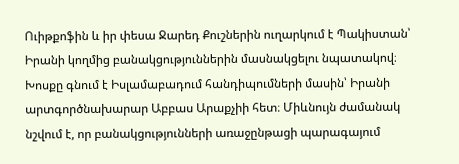Ուիթքոֆին և իր փեսա Ջարեդ Քուշներին ուղարկում է Պակիստան՝ Իրանի կողմից բանակցություններին մասնակցելու նպատակով։ Խոսքը գնում է Իսլամաբադում հանդիպումների մասին՝ Իրանի արտգործնախարար Աբբաս Արաքչիի հետ։ Միևնույն ժամանակ նշվում է, որ բանակցությունների առաջընթացի պարագայում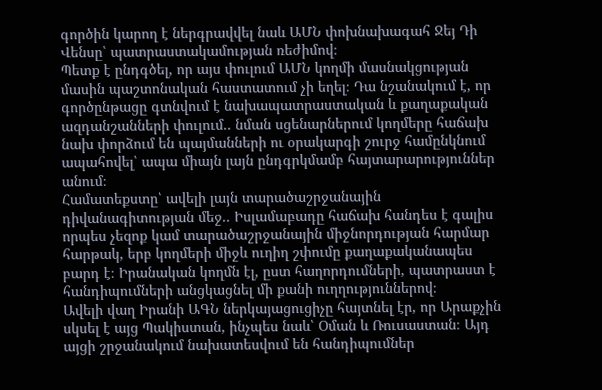գործին կարող է ներգրավվել նաև ԱՄՆ փոխնախագահ Ջեյ Դի Վենսը՝ պատրաստակամության ռեժիմով։
Պետք է ընդգծել, որ այս փուլում ԱՄՆ կողմի մասնակցության մասին պաշտոնական հաստատում չի եղել։ Դա նշանակում է, որ գործընթացը գտնվում է նախապատրաստական և քաղաքական ազդանշանների փուլում.. նման սցենարներում կողմերը հաճախ նախ փորձում են պայմանների ու օրակարգի շուրջ համընկնում ապահովել՝ ապա միայն լայն ընդգրկմամբ հայտարարություններ անում։
Համատեքստը՝ ավելի լայն տարածաշրջանային դիվանագիտության մեջ.. Իսլամաբադը հաճախ հանդես է գալիս որպես չեզոք կամ տարածաշրջանային միջնորդության հարմար հարթակ, երբ կողմերի միջև ուղիղ շփումը քաղաքականապես բարդ է։ Իրանական կողմն էլ, ըստ հաղորդումների, պատրաստ է հանդիպումների անցկացնել մի քանի ուղղություններով։
Ավելի վաղ Իրանի ԱԳՆ ներկայացուցիչը հայտնել էր, որ Արաքչին սկսել է այց Պակիստան, ինչպես նաև՝ Օման և Ռուսաստան։ Այդ այցի շրջանակում նախատեսվում են հանդիպումներ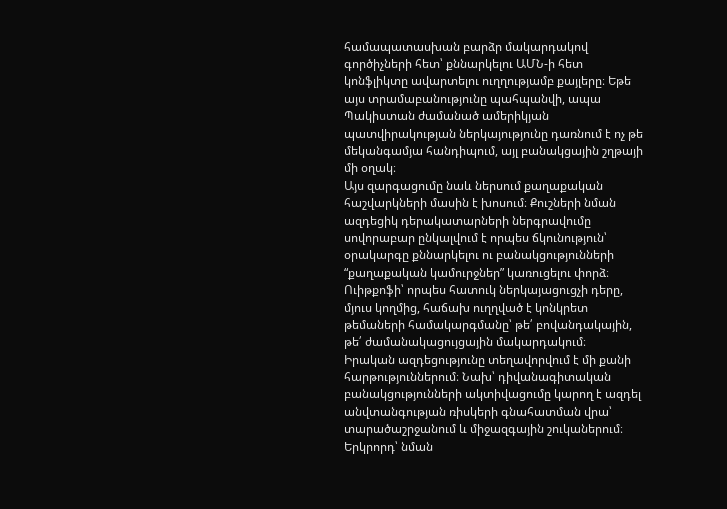համապատասխան բարձր մակարդակով գործիչների հետ՝ քննարկելու ԱՄՆ-ի հետ կոնֆլիկտը ավարտելու ուղղությամբ քայլերը։ Եթե այս տրամաբանությունը պահպանվի, ապա Պակիստան ժամանած ամերիկյան պատվիրակության ներկայությունը դառնում է ոչ թե մեկանգամյա հանդիպում, այլ բանակցային շղթայի մի օղակ։
Այս զարգացումը նաև ներսում քաղաքական հաշվարկների մասին է խոսում։ Քուշների նման ազդեցիկ դերակատարների ներգրավումը սովորաբար ընկալվում է որպես ճկունություն՝ օրակարգը քննարկելու ու բանակցությունների “քաղաքական կամուրջներ” կառուցելու փորձ։ Ուիթքոֆի՝ որպես հատուկ ներկայացուցչի դերը, մյուս կողմից, հաճախ ուղղված է կոնկրետ թեմաների համակարգմանը՝ թե՛ բովանդակային, թե՛ ժամանակացույցային մակարդակում։
Իրական ազդեցությունը տեղավորվում է մի քանի հարթություններում։ Նախ՝ դիվանագիտական բանակցությունների ակտիվացումը կարող է ազդել անվտանգության ռիսկերի գնահատման վրա՝ տարածաշրջանում և միջազգային շուկաներում։ Երկրորդ՝ նման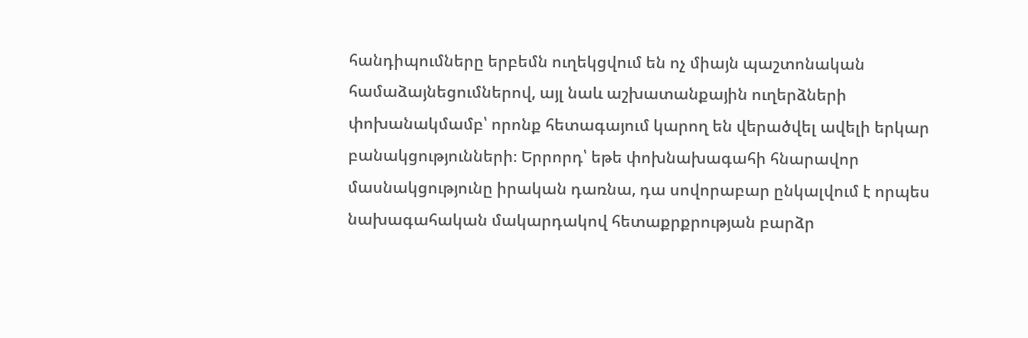հանդիպումները երբեմն ուղեկցվում են ոչ միայն պաշտոնական համաձայնեցումներով, այլ նաև աշխատանքային ուղերձների փոխանակմամբ՝ որոնք հետագայում կարող են վերածվել ավելի երկար բանակցությունների։ Երրորդ՝ եթե փոխնախագահի հնարավոր մասնակցությունը իրական դառնա, դա սովորաբար ընկալվում է որպես նախագահական մակարդակով հետաքրքրության բարձր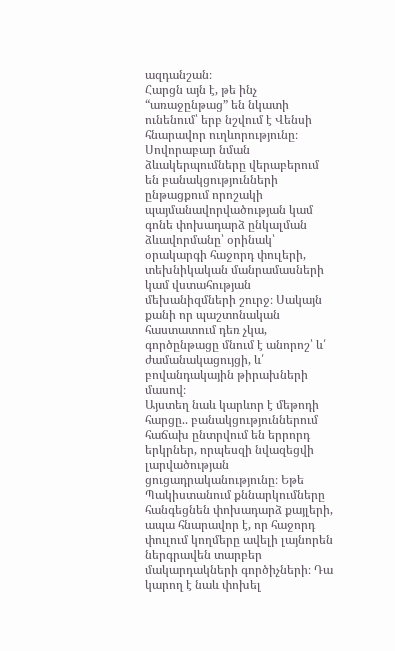ազդանշան։
Հարցն այն է, թե ինչ “առաջընթաց” են նկատի ունենում՝ երբ նշվում է Վենսի հնարավոր ուղևորությունը։ Սովորաբար նման ձևակերպումները վերաբերում են բանակցությունների ընթացքում որոշակի պայմանավորվածության կամ գոնե փոխադարձ ընկալման ձևավորմանը՝ օրինակ՝ օրակարգի հաջորդ փուլերի, տեխնիկական մանրամասների կամ վստահության մեխանիզմների շուրջ։ Սակայն քանի որ պաշտոնական հաստատում դեռ չկա, գործընթացը մնում է անորոշ՝ և՛ ժամանակացույցի, և՛ բովանդակային թիրախների մասով։
Այստեղ նաև կարևոր է մեթոդի հարցը.. բանակցություններում հաճախ ընտրվում են երրորդ երկրներ, որպեսզի նվազեցվի լարվածության ցուցադրականությունը։ Եթե Պակիստանում քննարկումները հանգեցնեն փոխադարձ քայլերի, ապա հնարավոր է, որ հաջորդ փուլում կողմերը ավելի լայնորեն ներգրավեն տարբեր մակարդակների գործիչների։ Դա կարող է նաև փոխել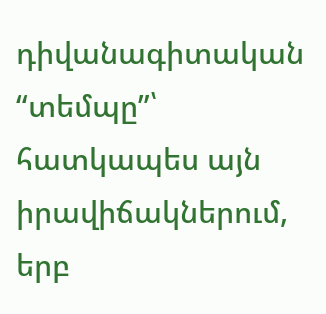դիվանագիտական “տեմպը”՝ հատկապես այն իրավիճակներում, երբ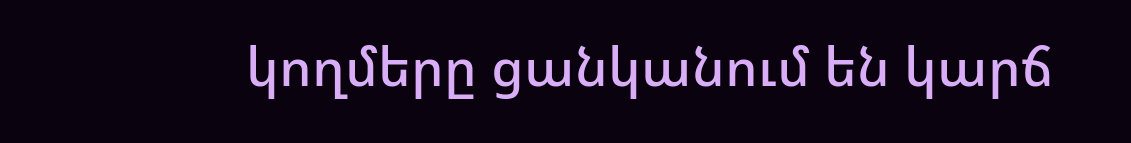կողմերը ցանկանում են կարճ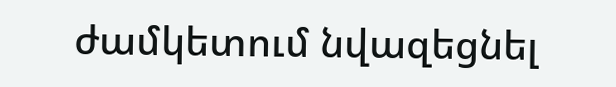ժամկետում նվազեցնել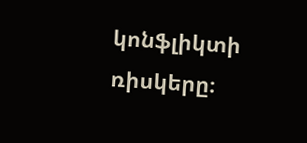կոնֆլիկտի ռիսկերը։